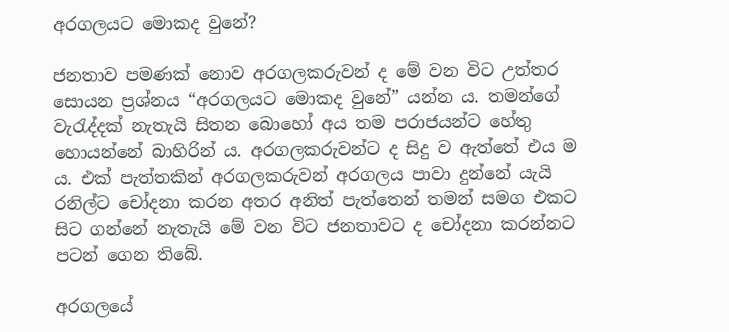අරගලයට මොකද වුනේ?

ජනතාව පමණක් නොව අරගලකරුවන් ද මේ වන විට උත්තර සොයන ප්‍රශ්නය “අරගලයට මොකද වුනේ” යන්න ය. තමන්ගේ වැරැද්දක් නැතැයි සිතන බොහෝ අය තම පරාජයන්ට හේතු හොයන්නේ බාහිරින් ය. අරගලකරුවන්ට ද සිදු ව ඇත්තේ එය ම ය. එක් පැත්තකින් අරගලකරුවන් අරගලය පාවා දුන්නේ යැයි රනිල්ට චෝදනා කරන අතර අනිත් පැත්තෙන් තමන් සමග එකට සිට ගන්නේ නැතැයි මේ වන විට ජනතාවට ද චෝදනා කරන්නට පටන් ගෙන තිබේ.

අරගලයේ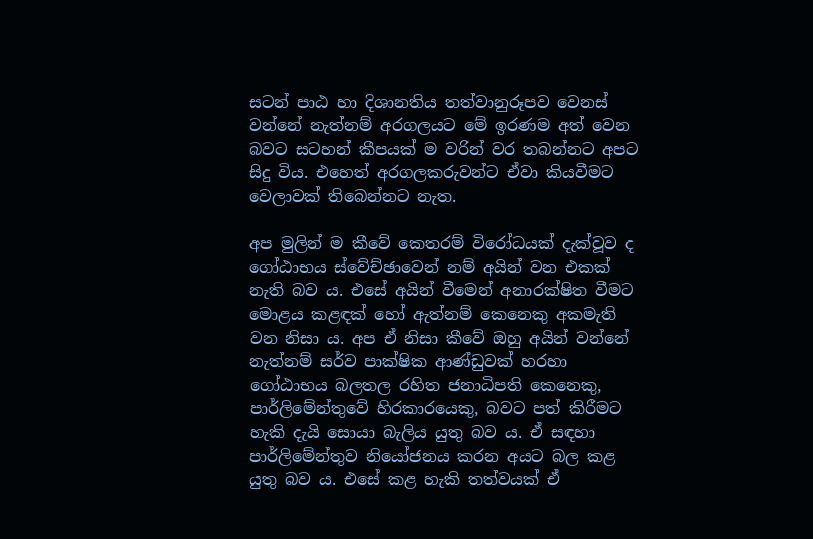සටන් පාඨ හා දිශානතිය තත්වානුරූපව වෙනස් වන්නේ නැත්නම් අරගලයට මේ ඉරණම අත් වෙන බවට සටහන් කීපයක් ම වරින් වර තබන්නට අපට සිදු විය. එහෙත් අරගලකරුවන්ට ඒවා කියවීමට වෙලාවක් තිබෙන්නට නැත.

අප මුලින් ම කීවේ කෙතරම් විරෝධයක් දැක්වූව ද ගෝඨාභය ස්වේච්ඡාවෙන් නම් අයින් වන එකක් නැති බව ය. එසේ අයින් වීමෙන් අනාරක්ෂිත වීමට මොළය කළඳක් හෝ ඇත්නම් කෙනෙකු අකමැති වන නිසා ය. අප ඒ නිසා කීවේ ඔහු අයින් වන්නේ නැත්නම් සර්ව පාක්ෂික ආණ්ඩුවක් හරහා ගෝඨාභය බලතල රහිත ජනාධිපති කෙනෙකු, පාර්ලිමේන්තුවේ හිරකාරයෙකු, බවට පත් කිරීමට හැකි දැයි සොයා බැලිය යුතු බව ය. ඒ සඳහා පාර්ලිමේන්තුව නියෝජනය කරන අයට බල කළ යුතු බව ය. එසේ කළ හැකි තත්වයක් ඒ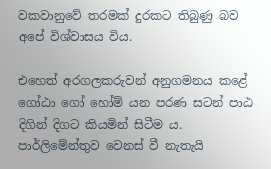වකවානුවේ තරමක් දුරකට තිබුණු බව අපේ විශ්වාසය විය.

එහෙත් අරගලකරුවන් අනුගමනය කළේ ගෝඨා ගෝ හෝම් යන පරණ සටන් පාඨ දිගින් දිගට කියමින් සිටීම ය. පාර්ලිමේන්තුව වෙනස් වී නැතැයි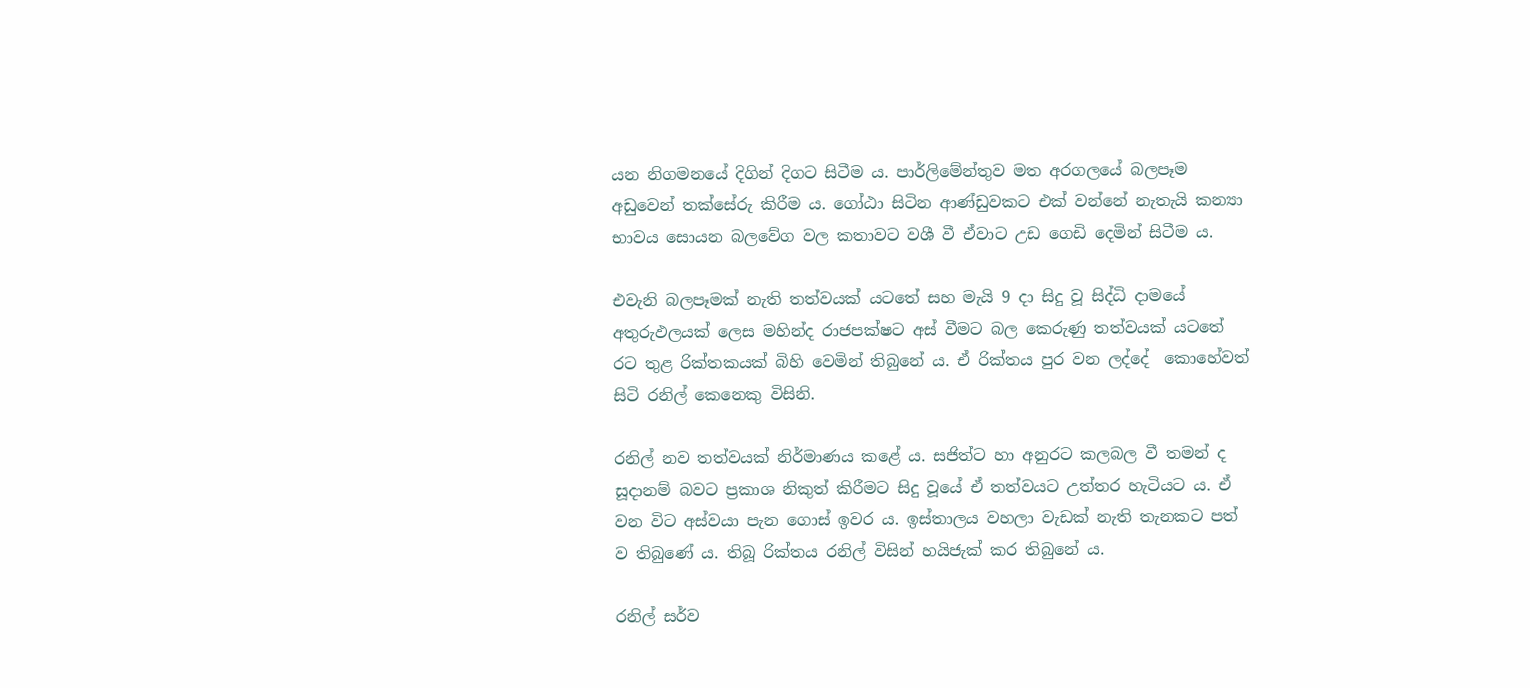යන නිගමනයේ දිගින් දිගට සිටීම ය. පාර්ලිමේන්තුව මත අරගලයේ බලපෑම අඩුවෙන් තක්සේරු කිරීම ය. ගෝඨා සිටින ආණ්ඩුවකට එක් වන්නේ නැතැයි කන්‍යා භාවය සොයන බලවේග වල කතාවට වශී වී ඒවාට උඩ ගෙඩි දෙමින් සිටීම ය.

එවැනි බලපෑමක් නැති තත්වයක් යටතේ සහ මැයි 9 දා සිදු වූ සිද්ධි දාමයේ අතුරුඵලයක් ලෙස මහින්ද රාජපක්ෂට අස් වීමට බල කෙරුණු තත්වයක් යටතේ රට තුළ රික්තකයක් බිහි වෙමින් තිබුනේ ය. ඒ රික්තය පුර වන ලද්දේ  කොහේවත් සිටි රනිල් කෙනෙකු විසිනි.

රනිල් නව තත්වයක් නිර්මාණය කළේ ය. සජිත්ට හා අනුරට කලබල වී තමන් ද සූදානම් බවට ප්‍රකාශ නිකුත් කිරීමට සිදු වූයේ ඒ තත්වයට උත්තර හැටියට ය. ඒ වන විට අස්වයා පැන ගොස් ඉවර ය. ඉස්තාලය වහලා වැඩක් නැති තැනකට පත් ව තිබුණේ ය. තිබූ රික්තය රනිල් විසින් හයිජැක් කර තිබුනේ ය.

රනිල් සර්ව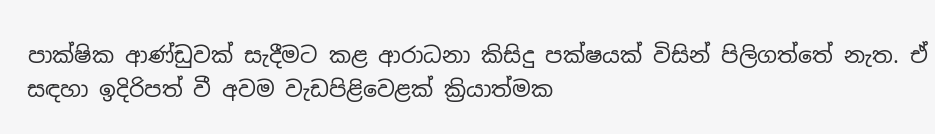පාක්ෂික ආණ්ඩුවක් සැදීමට කළ ආරාධනා කිසිදු පක්ෂයක් විසින් පිලිගත්තේ නැත. ඒ සඳහා ඉදිරිපත් වී අවම වැඩපිළිවෙළක් ක්‍රියාත්මක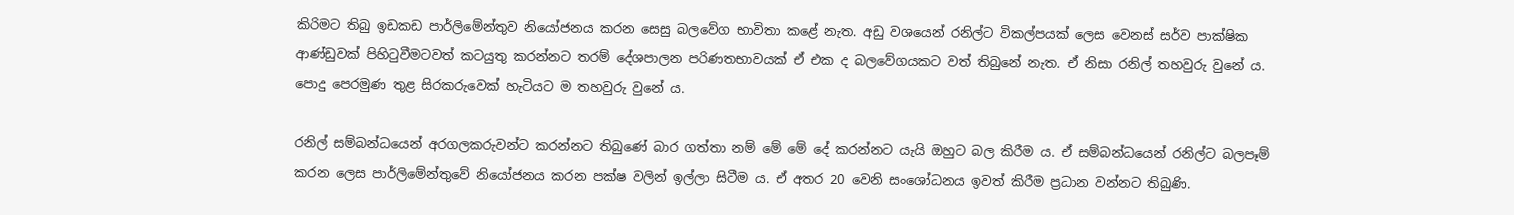කිරිමට තිබු ඉඩකඩ පාර්ලිමේන්තුව නියෝජනය කරන සෙසු බලවේග භාවිතා කළේ නැත. අඩු වශයෙන් රනිල්ට විකල්පයක් ලෙස වෙනස් සර්ව පාක්ෂික ආණ්ඩුවක් පිහිටුවීමටවත් කටයුතු කරන්නට තරම් දේශපාලන පරිණතභාවයක් ඒ එක ද බලවේගයකට වත් තිබුනේ නැත. ඒ නිසා රනිල් තහවුරු වුනේ ය. පොදු පෙරමුණ තුළ සිරකරුවෙක් හැටියට ම තහවුරු වුනේ ය.

රනිල් සම්බන්ධයෙන් අරගලකරුවන්ට කරන්නට තිබුණේ බාර ගත්තා නම් මේ මේ දේ කරන්නට යැයි ඔහුට බල කිරීම ය. ඒ සම්බන්ධයෙන් රනිල්ට බලපෑම් කරන ලෙස පාර්ලිමේන්තුවේ නියෝජනය කරන පක්ෂ වලින් ඉල්ලා සිටීම ය. ඒ අතර 20 වෙනි සංශෝධනය ඉවත් කිරීම ප්‍රධාන වන්නට තිබුණි.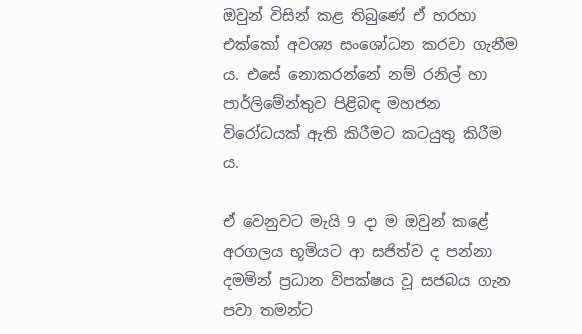ඔවුන් විසින් කළ තිබුණේ ඒ හරහා එක්කෝ අවශ්‍ය සංශෝධන කරවා ගැනීම ය. එසේ නොකරන්නේ නම් රනිල් හා පාර්ලිමේන්තුව පිළිබඳ මහජන විරෝධයක් ඇති කිරීමට කටයුතු කිරීම ය.

ඒ වෙනුවට මැයි 9 දා ම ඔවුන් කළේ අරගලය භූමියට ආ සජිත්ව ද පන්නා දමමින් ප්‍රධාන විපක්ෂය වූ සජබය ගැන පවා තමන්ට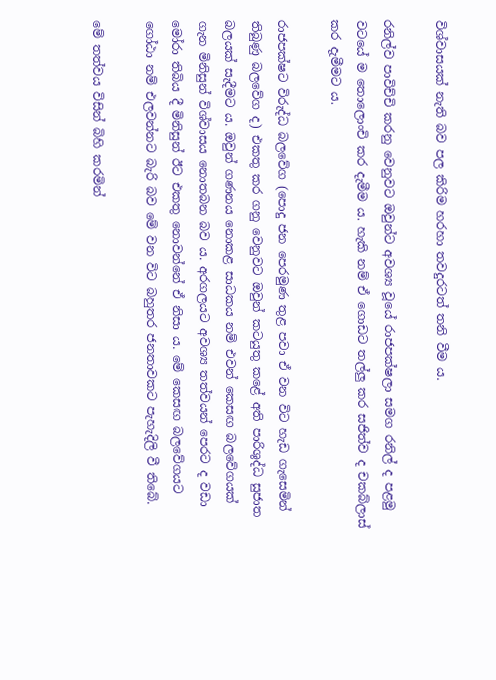විශ්වාසයක් නැති බව පල කිරිම හරහා තවදුරටත් තනි වීම ය.

රනිල්ව පාවිච්චි කරනු වෙනුවට ඔවුන්ට අවශ්‍ය වූයේ රාජපක්ෂලා සමග රනිල් ද පළමු වටයේ ම තොලොංචි කර දැමීම ය. හැකි නම් ඒ ගොඩට තල්ලු කර සජිත්ව ද චකබ්ලාස් කර දැමීමට ය.

රාජපක්ෂට විරුද්ධ බලවේග (පොදු ජන පෙරමුණ තුළ පවා ඒ වන විට හැඩ ගැසෙමින් තිබුණු බලවේග ද) එකතු කර ගනු වෙනුවට ඔවුන් කටයුතු කළේ අති පාරිශුද්ධ සුජාත බලයක් සැදීමට ය. ඔවුන් ගණනය නොකළ සාධකය නම් එවන් කෙසඟ බලවේගයක් ගැන මිනිසුන් විශ්වාසය නොතබන බව ය. අරගලයට අවශ්‍ය තත්වයන් පෙරට ද වඩා මෝරා තිබිය දී මිනිසුන් ඊට එකතු නොවන්නේ ඒ නිසා ය. මේ කෙසඟ බලවේගයට ගෝඨා නම් එලවන්නට බැරි බව මේ වන විට බහුතර ජනතාවකට පැහැදිලි වී තිබේ.

මේ තත්වය විසින් බිහි කරමින්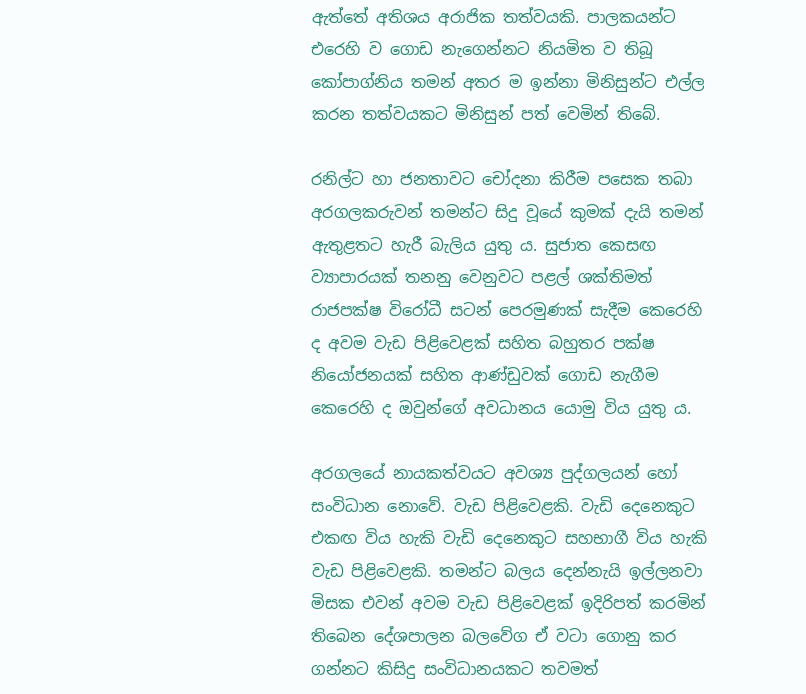ඇත්තේ අතිශය අරාජික තත්වයකි. පාලකයන්ට එරෙහි ව ගොඩ නැගෙන්නට නියමිත ව තිබූ කෝපාග්නිය තමන් අතර ම ඉන්නා මිනිසුන්ට එල්ල කරන තත්වයකට මිනිසුන් පත් වෙමින් තිබේ.

රනිල්ට හා ජනතාවට චෝදනා කිරීම පසෙක තබා අරගලකරුවන් තමන්ට සිදු වූයේ කුමක් දැයි තමන් ඇතුළතට හැරී බැලිය යුතු ය. සුජාත කෙසඟ ව්‍යාපාරයක් තනනු වෙනුවට පළල් ශක්තිමත් රාජපක්ෂ විරෝධී සටන් පෙරමුණක් සැදීම කෙරෙහි ද අවම වැඩ පිළිවෙළක් සහිත බහුතර පක්ෂ නියෝජනයක් සහිත ආණ්ඩුවක් ගොඩ නැගීම කෙරෙහි ද ඔවුන්ගේ අවධානය යොමු විය යුතු ය.

අරගලයේ නායකත්වයට අවශ්‍ය පුද්ගලයන් හෝ සංවිධාන නොවේ. වැඩ පිළිවෙළකි. වැඩි දෙනෙකුට එකඟ විය හැකි වැඩි දෙනෙකුට සහභාගී විය හැකි වැඩ පිළිවෙළකි. තමන්ට බලය දෙන්නැයි ඉල්ලනවා මිසක එවන් අවම වැඩ පිළිවෙළක් ඉදිරිපත් කරමින් තිබෙන දේශපාලන බලවේග ඒ වටා ගොනු කර ගන්නට කිසිදු සංවිධානයකට තවමත්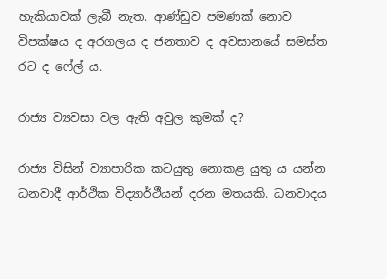හැකියාවක් ලැබී නැත. ආණ්ඩුව පමණක් නොව විපක්ෂය ද අරගලය ද ජනතාව ද අවසානයේ සමස්ත රට ද ෆේල් ය.

රාජ්‍ය ව්‍යවසා වල ඇති අවුල කුමක් ද?

රාජ්‍ය විසින් ව්‍යාපාරික කටයුතු නොකළ යුතු ය යන්න ධනවාදී ආර්ථික විද්‍යාර්ථීයන් දරන මතයකි. ධනවාදය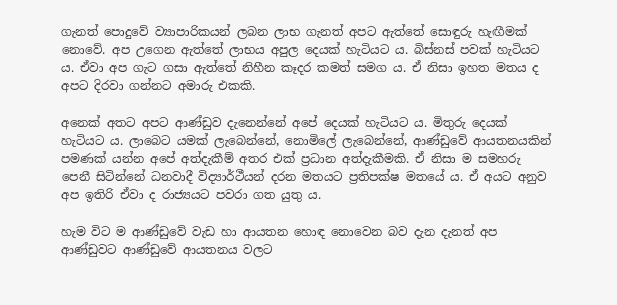ගැනත් පොදුවේ ව්‍යාපාරිකයන් ලබන ලාභ ගැනත් අපට ඇත්තේ සොඳුරු හැඟීමක් නොවේ. අප උගෙන ඇත්තේ ලාභය අපුල දෙයක් හැටියට ය. බිස්නස් පවක් හැටියට ය. ඒවා අප ගැට ගසා ඇත්තේ නිහීන කෑදර කමත් සමග ය. ඒ නිසා ඉහත මතය ද අපට දිරවා ගන්නට අමාරු එකකි.

අනෙක් අතට අපට ආණ්ඩුව දැනෙන්නේ අපේ දෙයක් හැටියට ය. මිතුරු දෙයක් හැටියට ය. ලාබෙට යමක් ලැබෙන්නේ, නොමිලේ ලැබෙන්නේ, ආණ්ඩුවේ ආයතනයකින් පමණක් යන්න අපේ අත්දැකීම් අතර එක් ප්‍රධාන අත්දැකීමකි. ඒ නිසා ම සමහරු පෙනී සිටින්නේ ධනවාදී විද්‍යාර්ථීයන් දරන මතයට ප්‍රතිපක්ෂ මතයේ ය. ඒ අයට අනුව අප ඉතිරි ඒවා ද රාජ්‍යයට පවරා ගත යුතු ය.

හැම විට ම ආණ්ඩුවේ වැඩ හා ආයතන හොඳ නොවෙන බව දැන දැනත් අප ආණ්ඩුවට ආණ්ඩුවේ ආයතනය වලට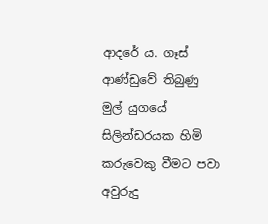ආදරේ ය. ගෑස් ආණ්ඩුවේ තිබුණු මුල් යුගයේ සිලින්ඩරයක හිමි කරුවෙකු වීමට පවා අවුරුදු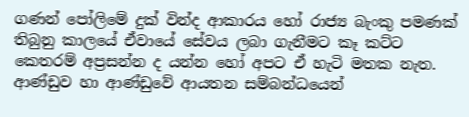ගණන් පෝලිමේ දුක් වින්ද ආකාරය හෝ රාජ්‍ය බැංකු පමණක් තිබුනු කාලයේ ඒවායේ සේවය ලබා ගැනීමට කෑ කට්ට කෙතරම් අප්‍රසන්න ද යන්න හෝ අපට ඒ හැටි මතක නැත. ආණ්ඩුව හා ආණ්ඩුවේ ආයතන සම්බන්ධයෙන්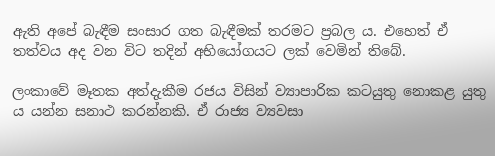ඇති අපේ බැඳීම සංසාර ගත බැඳීමක් තරමට ප්‍රබල ය. එහෙත් ඒ තත්වය අද වන විට තදින් අභියෝගයට ලක් වෙමින් තිබේ.

ලංකාවේ මෑතක අත්දැකීම රජය විසින් ව්‍යාපාරික කටයුතු නොකළ යුතු ය යන්න සනාථ කරන්නකි. ඒ රාජ්‍ය ව්‍යවසා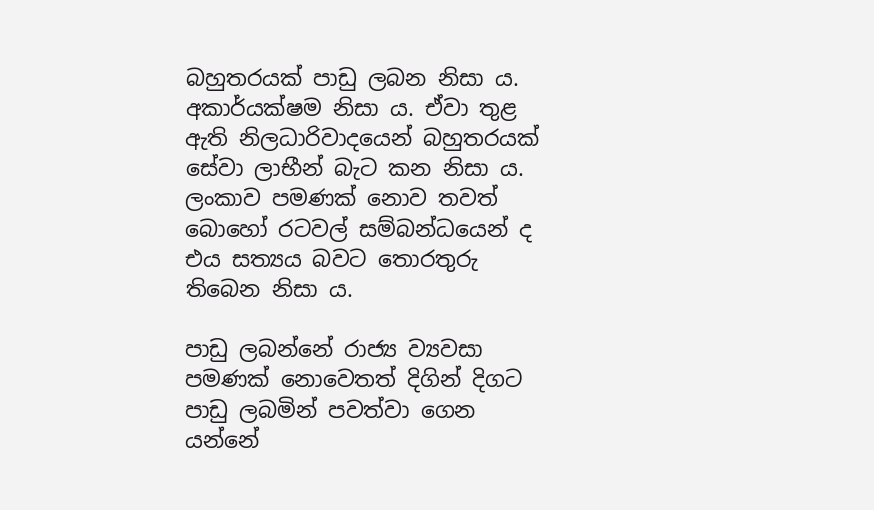බහුතරයක් පාඩු ලබන නිසා ය. අකාර්යක්ෂම නිසා ය. ඒවා තුළ ඇති නිලධාරිවාදයෙන් බහුතරයක් සේවා ලාභීන් බැට කන නිසා ය. ලංකාව පමණක් නොව තවත් බොහෝ රටවල් සම්බන්ධයෙන් ද එය සත්‍යය බවට තොරතුරු තිබෙන නිසා ය.

පාඩු ලබන්නේ රාජ්‍ය ව්‍යවසා පමණක් නොවෙතත් දිගින් දිගට පාඩු ලබමින් පවත්වා ගෙන යන්නේ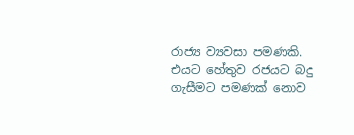රාජ්‍ය ව්‍යවසා පමණකි. එයට හේතුව රජයට බදු ගැසීමට පමණක් නොව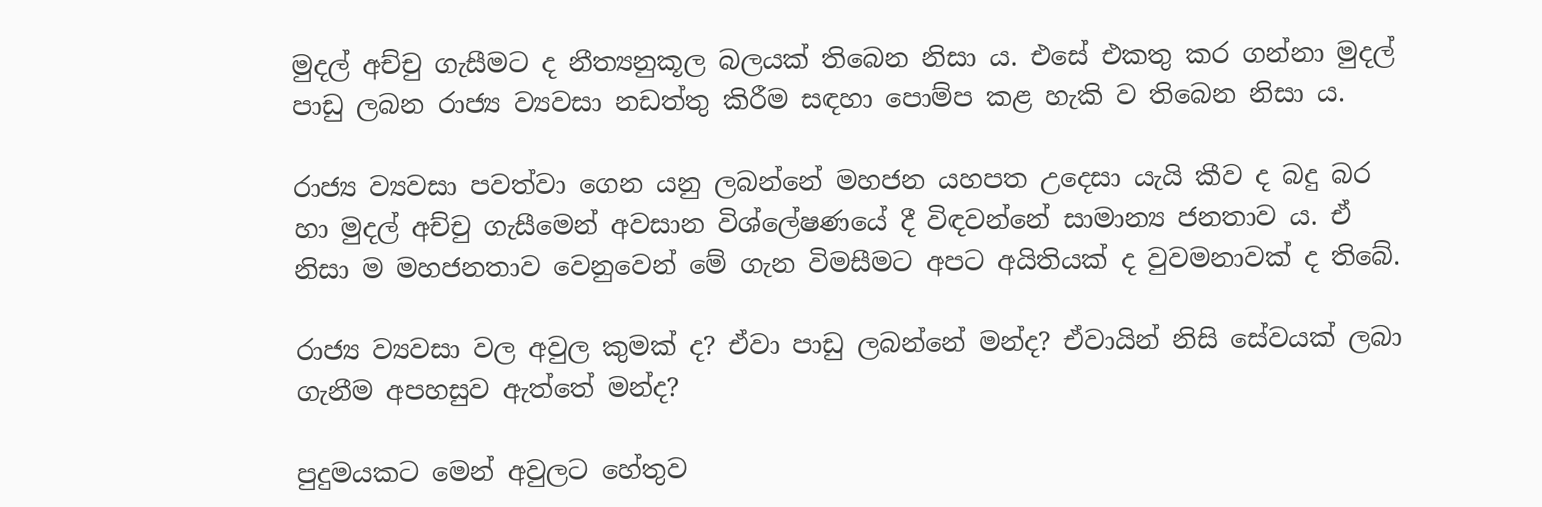මුදල් අච්චු ගැසීමට ද නීත්‍යනුකූල බලයක් තිබෙන නිසා ය. එසේ එකතු කර ගන්නා මුදල් පාඩු ලබන රාජ්‍ය ව්‍යවසා නඩත්තු කිරීම සඳහා පොම්ප කළ හැකි ව තිබෙන නිසා ය.

රාජ්‍ය ව්‍යවසා පවත්වා ගෙන යනු ලබන්නේ මහජන යහපත උදෙසා යැයි කීව ද බදු බර හා මුදල් අච්චු ගැසීමෙන් අවසාන විශ්ලේෂණයේ දී විඳවන්නේ සාමාන්‍ය ජනතාව ය. ඒ නිසා ම මහජනතාව වෙනුවෙන් මේ ගැන විමසීමට අපට අයිතියක් ද වුවමනාවක් ද තිබේ.

රාජ්‍ය ව්‍යවසා වල අවුල කුමක් ද? ඒවා පාඩු ලබන්නේ මන්ද? ඒවායින් නිසි සේවයක් ලබා ගැනීම අපහසුව ඇත්තේ මන්ද?

පුදුමයකට මෙන් අවුලට හේතුව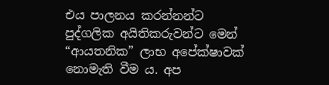එය පාලනය කරන්නන්ට පුද්ගලික අයිතිකරුවන්ට මෙන් “ආයතනික” ලාභ අපේක්ෂාවක් නොමැති වීම ය. අප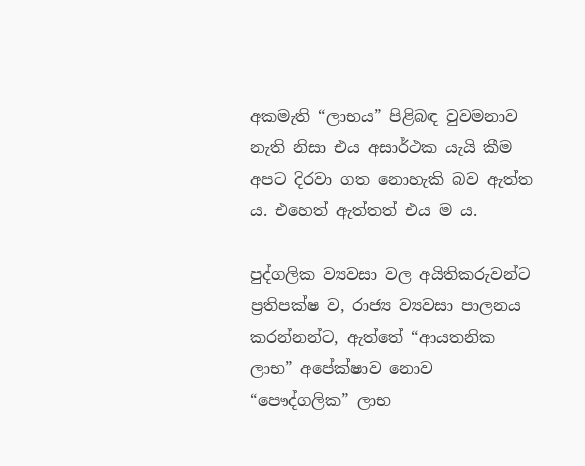අකමැති “ලාභය” පිළිබඳ වුවමනාව නැති නිසා එය අසාර්ථක යැයි කීම අපට දිරවා ගත නොහැකි බව ඇත්ත ය. එහෙත් ඇත්තත් එය ම ය.

පුද්ගලික ව්‍යවසා වල අයිතිකරුවන්ට ප්‍රතිපක්ෂ ව, රාජ්‍ය ව්‍යවසා පාලනය කරන්නන්ට, ඇත්තේ “ආයතනික ලාභ” අපේක්ෂාව නොව “පෞද්ගලික” ලාභ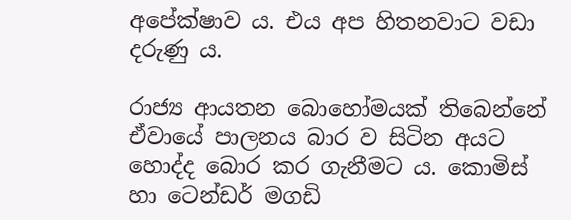අපේක්ෂාව ය. එය අප හිතනවාට වඩා දරුණු ය.

රාජ්‍ය ආයතන බොහෝමයක් තිබෙන්නේ ඒවායේ පාලනය බාර ව සිටින අයට හොද්ද බොර කර ගැනීමට ය. කොමිස් හා ‌ටෙන්ඩර් මගඩි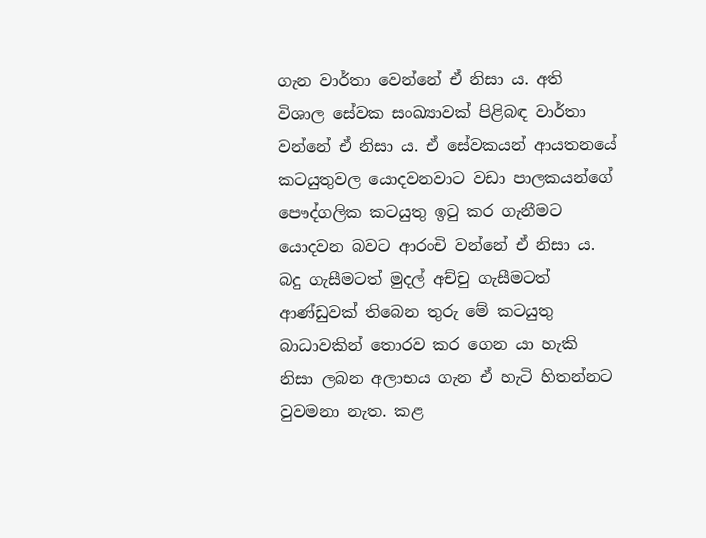ගැන වාර්තා වෙන්නේ ඒ නිසා ය. අති විශාල සේවක සංඛ්‍යාවක් පිළිබඳ වාර්තා වන්නේ ඒ නිසා ය. ඒ සේවකයන් ආයතනයේ කටයුතුවල යොදවනවාට වඩා පාලකයන්ගේ පෞද්ගලික කටයුතු ඉටු කර ගැනීමට යොදවන බවට ආරංචි වන්නේ ඒ නිසා ය. බදු ගැසීමටත් මුදල් අච්චු ගැසීමටත් ආණ්ඩුවක් තිබෙන තුරු මේ කටයුතු බාධාවකින් තොරව කර ගෙන යා හැකි නිසා ලබන අලාභය ගැන ඒ හැටි හිතන්නට වුවමනා නැත. කළ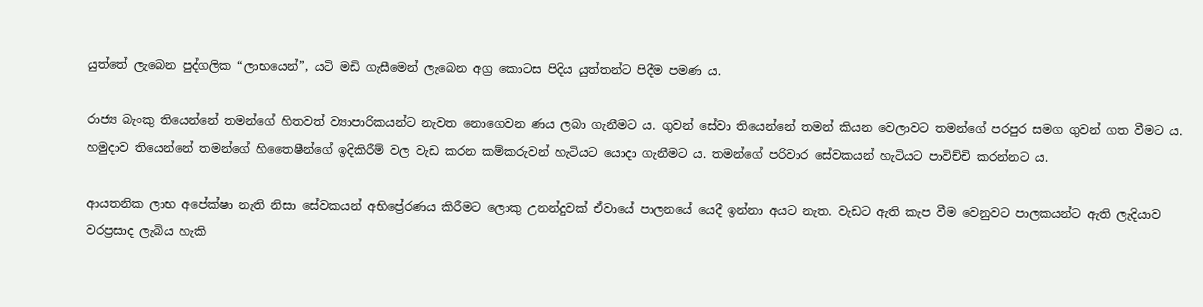යුත්තේ ලැබෙන පුද්ගලික “ලාභයෙන්”, යටි මඩි ගැසීමෙන් ලැබෙන අග්‍ර කොටස පිදිය යුත්තන්ට පිදීම පමණ ය.

රාජ්‍ය බැංකු තියෙන්නේ තමන්ගේ හිතවත් ව්‍යාපාරිකයන්ට නැවත නොගෙවන ණය ලබා ගැනීමට ය. ගුවන් සේවා තියෙන්නේ තමන් කියන වෙලාවට තමන්ගේ පරපුර සමග ගුවන් ගත වීමට ය. හමුදාව තියෙන්නේ තමන්ගේ හිතෛෂීන්ගේ ඉදිකිරීම් වල වැඩ කරන කම්කරුවන් හැටියට යොදා ගැනීමට ය. තමන්ගේ පරිවාර සේවකයන් හැටියට පාවිච්චි කරන්නට ය.

ආයතනික ලාභ අපේක්ෂා නැති නිසා සේවකයන් අභිප්‍රේරණය කිරීමට ලොකු උනන්දුවක් ඒවායේ පාලනයේ යෙදී ඉන්නා අයට නැත. වැඩට ඇති කැප වීම වෙනුවට පාලකයන්ට ඇති ලැදියාව වරප්‍රසාද ලැබිය හැකි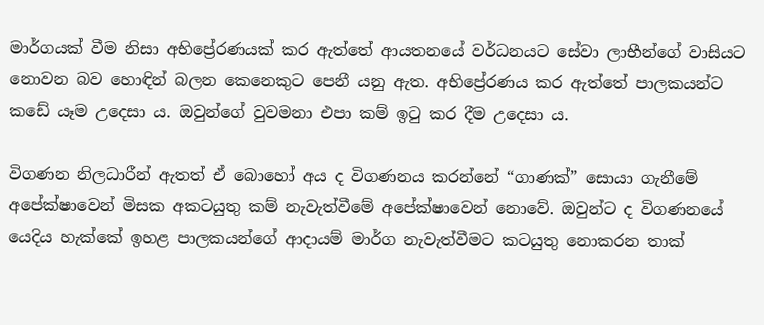මාර්ගයක් වීම නිසා අභිප්‍රේරණයක් කර ඇත්තේ ආයතනයේ වර්ධනයට සේවා ලාභීන්ගේ වාසියට නොවන බව හොඳින් බලන කෙනෙකුට පෙනී යනු ඇත. අභිප්‍රේරණය කර ඇත්තේ පාලකයන්ට කඩේ යෑම උදෙසා ය. ඔවුන්ගේ වුවමනා එපා කම් ඉටු කර දීම උදෙසා ය.

විගණන නිලධාරීන් ඇතත් ඒ බොහෝ අය ද විගණනය කරන්නේ “ගාණක්” සොයා ගැනීමේ අපේක්ෂාවෙන් මිසක අකටයුතු කම් නැවැත්වීමේ අපේක්ෂාවෙන් නොවේ. ඔවුන්ට ද විගණනයේ යෙදිය හැක්කේ ඉහළ පාලකයන්ගේ ආදායම් මාර්ග නැවැත්වීමට කටයුතු නොකරන තාක්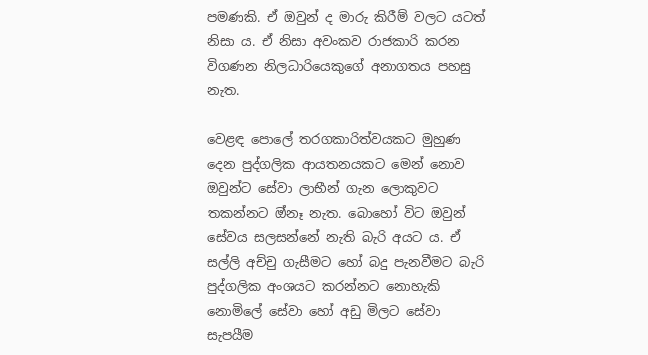පමණකි. ඒ ඔවුන් ද මාරු කිරීම් වලට යටත් නිසා ය. ඒ නිසා අවංකව රාජකාරි කරන විගණන නිලධාරියෙකුගේ අනාගතය පහසු නැත.

වෙළඳ පොලේ තරගකාරිත්වයකට මුහුණ දෙන පුද්ගලික ආයතනයකට මෙන් නොව ඔවුන්ට සේවා ලාභීන් ගැන ලොකුවට තකන්නට ඔ්නෑ නැත. බොහෝ විට ඔවුන් සේවය සලසන්නේ නැති බැරි අයට ය. ඒ සල්ලි අච්චු ගැසීමට හෝ බදු පැනවීමට බැරි පුද්ගලික අංශයට කරන්නට නොහැකි නොමිලේ සේවා හෝ අඩු මිලට සේවා සැපයීම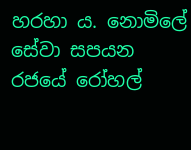හරහා ය. නොමිලේ සේවා සපයන රජයේ රෝහල්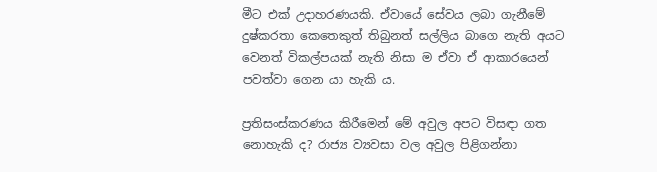මීට එක් උදාහරණයකි. ඒවායේ සේවය ලබා ගැනීමේ දුෂ්කරතා කෙතෙකුත් තිබුනත් සල්ලිය බාගෙ නැති අයට වෙනත් විකල්පයක් නැති නිසා ම ඒවා ඒ ආකාරයෙන් පවත්වා ගෙන යා හැකි ය.

ප්‍රතිසංස්කරණය කිරීමෙන් මේ අවුල අපට විසඳා ගත නොහැකි ද? රාජ්‍ය ව්‍යවසා වල අවුල පිළිගන්නා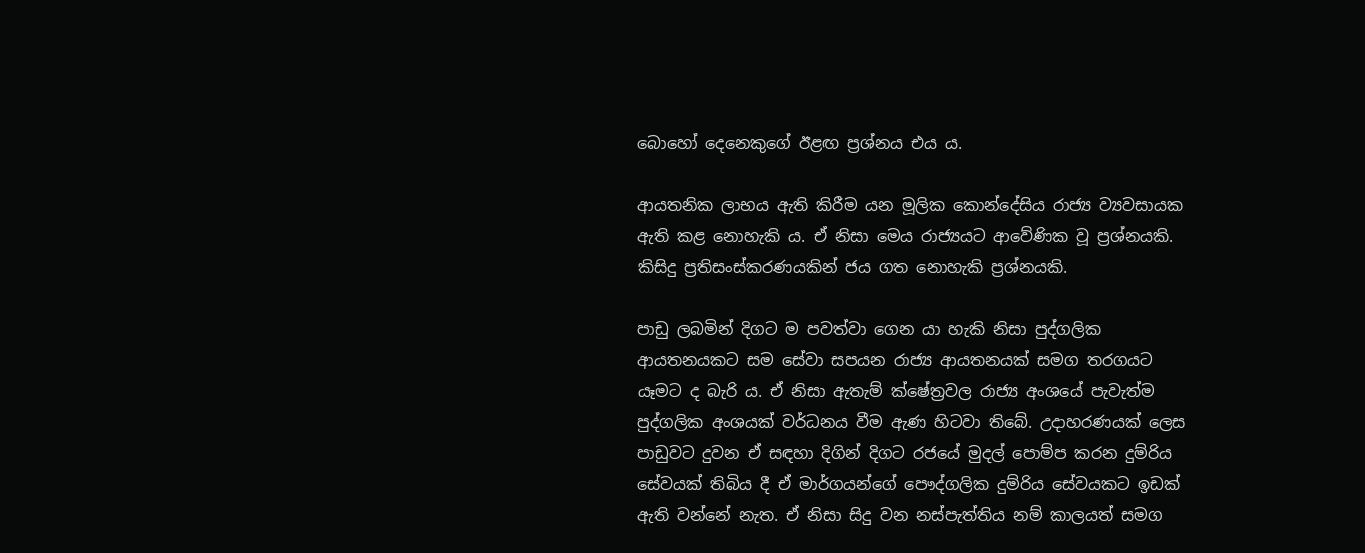බොහෝ දෙනෙකුගේ ඊළඟ ප්‍රශ්නය එය ය.

ආයතනික ලාභය ඇති කිරීම යන මූලික කොන්දේසිය රාජ්‍ය ව්‍යවසායක ඇති කළ නොහැකි ය. ඒ නිසා මෙය රාජ්‍යයට ආවේණික වූ ප්‍රශ්නයකි. කිසිදු ප්‍රතිසංස්කරණයකින් ජය ගත නොහැකි ප්‍රශ්නයකි.

පාඩු ලබමින් දිගට ම පවත්වා ගෙන යා හැකි නිසා පුද්ගලික ආයතනයකට සම සේවා සපයන රාජ්‍ය ආයතනයක් සමග තරගයට යෑමට ද බැරි ය. ඒ නිසා ඇතැම් ක්ෂේත්‍රවල රාජ්‍ය අංශයේ පැවැත්ම පුද්ගලික අංශයක් වර්ධනය වීම ඇණ හිටවා තිබේ. උදාහරණයක් ලෙස පාඩුවට දුවන ඒ සඳහා දිගින් දිගට රජයේ මුදල් පොම්ප කරන දුම්රිය සේවයක් තිබිය දී ඒ මාර්ගයන්ගේ පෞද්ගලික දුම්රිය සේවයකට ඉඩක් ඇති වන්නේ නැත. ඒ නිසා සිදු වන නස්පැත්තිය නම් කාලයත් සමග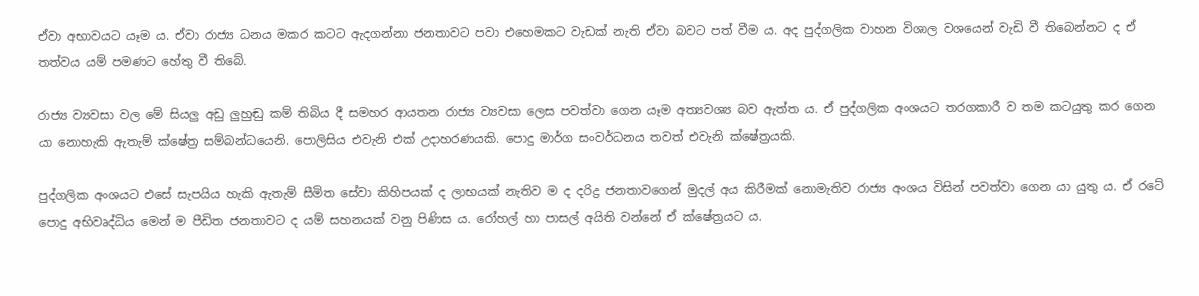ඒවා අභාවයට යෑම ය. ඒවා රාජ්‍ය ධනය මකර කටට ඇදගන්නා ජනතාවට පවා එහෙමකට වැඩක් නැති ඒවා බවට පත් වීම ය. අද පුද්ගලික වාහන විශාල වශයෙන් වැඩි වී තිබෙන්නට ද ඒ තත්වය යම් පමණට හේතු වී තිබේ.

රාජ්‍ය ව්‍යවසා වල මේ සියලු අඩු ලුහුඬු කම් තිබිය දී සමහර ආයතන රාජ්‍ය ව්‍යවසා ලෙස පවත්වා ගෙන යෑම අත්‍යවශ්‍ය බව ඇත්ත ය. ඒ පුද්ගලික අංශයට තරගකාරී ව තම කටයුතු කර ගෙන යා නොහැකි ඇතැම් ක්ෂේත්‍ර සම්බන්ධයෙනි. පොලිසිය එවැනි එක් උදාහරණයකි. පොදු මාර්ග සංවර්ධනය තවත් එවැනි ක්ෂේත්‍රයකි.

පුද්ගලික අංශයට එසේ සැපයිය හැකි ඇතැම් සීමිත සේවා කිහිපයක් ද ලාභයක් නැතිව ම ද දරිද්‍ර ජනතාවගෙන් මුදල් අය කිරීමක් නොමැතිව රාජ්‍ය අංශය විසින් පවත්වා ගෙන යා යුතු ය. ඒ රටේ පොදු අභිවෘද්ධිය මෙන් ම පීඩිත ජනතාවට ද යම් සහනයක් වනු පිණිස ය. රෝහල් හා පාසල් අයිති වන්නේ ඒ ක්ෂේත්‍රයට ය.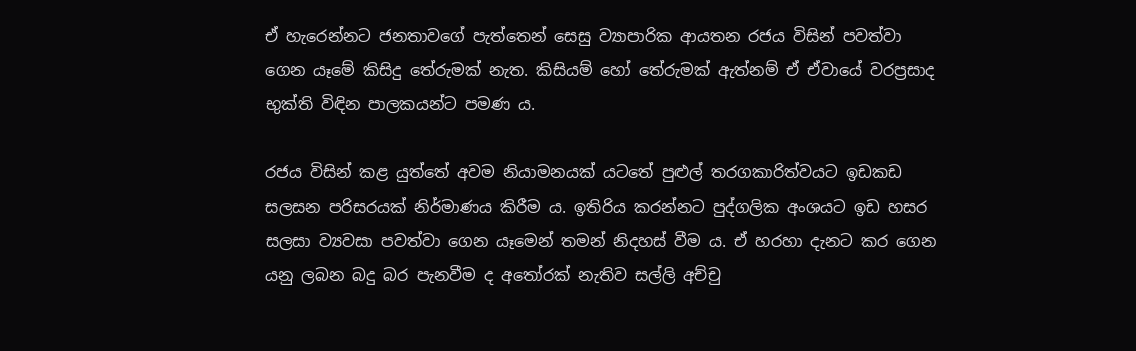ඒ හැරෙන්නට ජනතාවගේ පැත්තෙන් සෙසු ව්‍යාපාරික ආයතන රජය විසින් පවත්වා ගෙන යෑමේ කිසිදු තේරුමක් නැත. කිසියම් හෝ තේරුමක් ඇත්නම් ඒ ඒවායේ වරප්‍රසාද භුක්ති විඳින පාලකයන්ට පමණ ය.

රජය විසින් කළ යුත්තේ අවම නියාමනයක් යටතේ පුළුල් තරගකාරිත්වයට ඉඩකඩ සලසන පරිසරයක් නිර්මාණය කිරීම ය. ඉතිරිය කරන්නට පුද්ගලික අංශයට ඉඩ හසර සලසා ව්‍යවසා පවත්වා ගෙන යෑමෙන් තමන් නිදහස් වීම ය. ඒ හරහා දැනට කර ගෙන යනු ලබන බදු බර පැනවීම ද අතෝරක් නැතිව සල්ලි අච්චු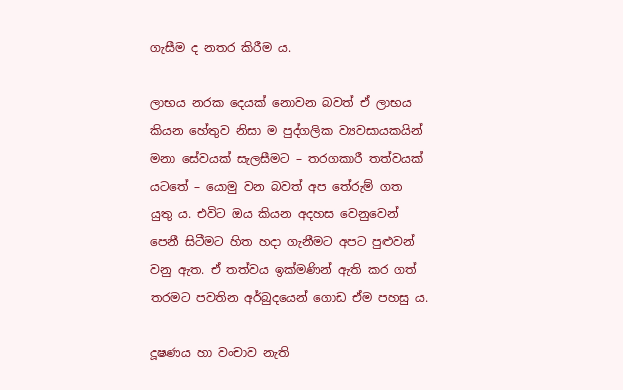ගැසීම ද නතර කිරීම ය.

ලාභය නරක දෙයක් නොවන බවත් ඒ ලාභය කියන හේතුව නිසා ම පුද්ගලික ව්‍යවසායකයින් මනා සේවයක් සැලසීමට – තරගකාරී තත්වයක් යටතේ – යොමු වන බවත් අප තේරුම් ගත යුතු ය. එවිට ඔය කියන අදහස වෙනුවෙන් පෙනී සිටීමට හිත හදා ගැනීමට අපට පුළුවන් වනු ඇත. ඒ තත්වය ඉක්මණින් ඇති කර ගත් තරමට පවතින අර්බුදයෙන් ගොඩ ඒම පහසු ය.

දූෂණය හා වංචාව නැති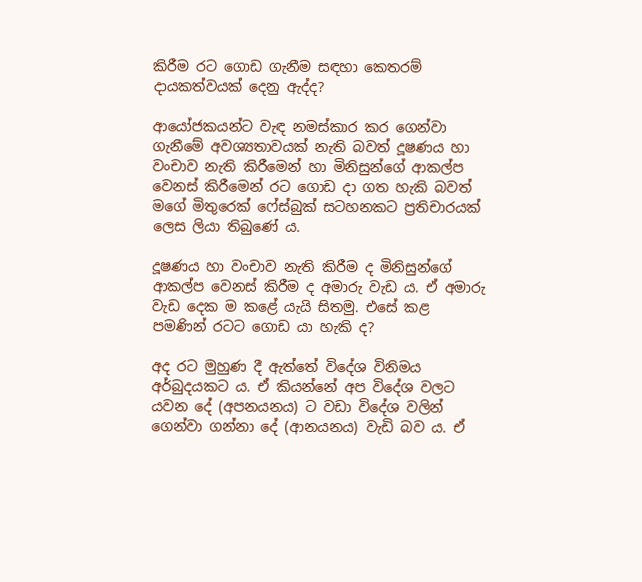කිරීම රට ගොඩ ගැනීම සඳහා කෙතරම් දායකත්වයක් දෙනු ඇද්ද?

ආයෝජකයන්ට වැඳ නමස්කාර කර ගෙන්වා ගැනීමේ අවශ්‍යතාවයක් නැති බවත් දූෂණය හා වංචාව නැති කිරීමෙන් හා මිනිසුන්ගේ ආකල්ප වෙනස් කිරීමෙන් රට ගොඩ දා ගත හැකි බවත් මගේ මිතුරෙක් ෆේස්බුක් සටහනකට ප්‍රතිචාරයක් ලෙස ලියා තිබුණේ ය.

දූෂණය හා වංචාව නැති කිරීම ද මිනිසුන්ගේ ආකල්ප වෙනස් කිරීම ද අමාරු වැඩ ය. ඒ අමාරු වැඩ දෙක ම කළේ යැයි සිතමු. එසේ කළ පමණින් රටට ගොඩ යා හැකි ද?

අද රට මුහුණ දී ඇත්තේ විදේශ විනිමය අර්බුදයකට ය. ඒ කියන්නේ අප විදේශ වලට යවන දේ (අපනයනය) ට වඩා විදේශ වලින් ගෙන්වා ගන්නා දේ (ආනයනය) වැඩි බව ය. ඒ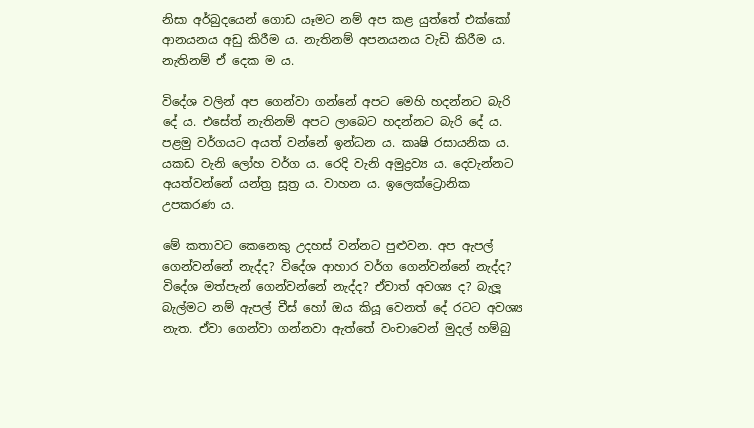නිසා අර්බුදයෙන් ගොඩ යෑමට නම් අප කළ යුත්තේ එක්කෝ ආනයනය අඩු කිරීම ය. නැතිනම් අපනයනය වැඩි කිරීම ය. නැතිනම් ඒ දෙක ම ය.

විදේශ වලින් අප ගෙන්වා ගන්නේ අපට මෙහි හදන්නට බැරි දේ ය. එසේත් නැතිනම් අපට ලාබෙට හදන්නට බැරි දේ ය. පළමු වර්ගයට අයත් වන්නේ ඉන්ධන ය. කෘෂි රසායනික ය. යකඩ වැනි ලෝහ වර්ග ය. රෙදි වැනි අමුද්‍රව්‍ය ය. දෙවැන්නට අයත්වන්නේ යන්ත්‍ර සූත්‍ර ය. වාහන ය. ඉලෙක්ට්‍රොනික උපකරණ ය.

මේ කතාවට කෙනෙකු උදහස් වන්නට පුළුවන. අප ඇපල් ගෙන්වන්නේ නැද්ද? විදේශ ආහාර වර්ග ගෙන්වන්නේ නැද්ද? විදේශ මත්පැන් ගෙන්වන්නේ නැද්ද? ඒවාත් අවශ්‍ය ද? බැලූ බැල්මට නම් ඇපල් චීස් හෝ ඔය කියූ වෙනත් දේ රටට අවශ්‍ය නැත. ඒවා ගෙන්වා ගන්නවා ඇත්තේ වංචාවෙන් මුදල් හම්බු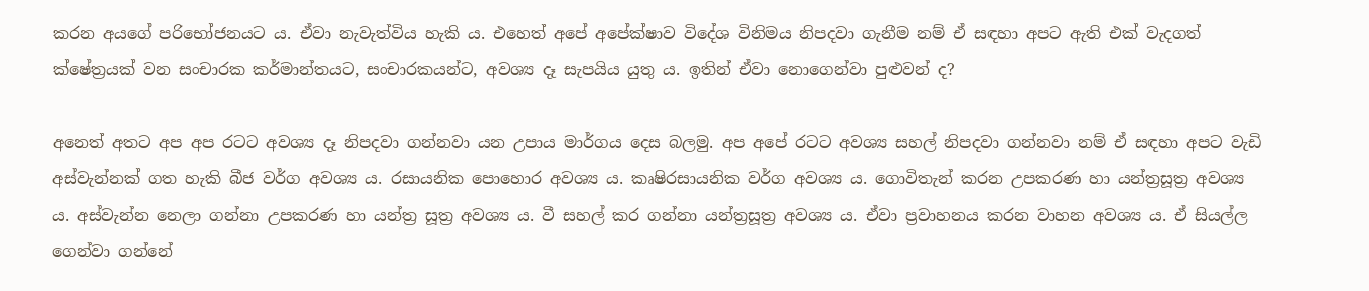කරන අයගේ පරිභෝජනයට ය. ඒවා නැවැත්විය හැකි ය. එහෙත් අපේ අපේක්ෂාව විදේශ විනිමය නිපදවා ගැනීම නම් ඒ සඳහා අපට ඇති එක් වැදගත් ක්ෂේත්‍රයක් වන සංචාරක කර්මාන්තයට, සංචාරකයන්ට, අවශ්‍ය දෑ සැපයිය යුතු ය. ඉතින් ඒවා නොගෙන්වා පුළුවන් ද?

අනෙත් අතට අප අප රටට අවශ්‍ය දෑ නිපදවා ගන්නවා යන උපාය මාර්ගය දෙස බලමු. අප අපේ රටට අවශ්‍ය සහල් නිපදවා ගන්නවා නම් ඒ සඳහා අපට වැඩි අස්වැන්නක් ගත හැකි බීජ වර්ග අවශ්‍ය ය. රසායනික පොහොර අවශ්‍ය ය. කෘෂිරසායනික වර්ග අවශ්‍ය ය. ගොවිතැන් කරන උපකරණ හා යන්‍ත්‍රසූත්‍ර අවශ්‍ය ය. අස්වැන්න නෙලා ගන්නා උපකරණ හා යන්ත්‍ර සූත්‍ර අවශ්‍ය ය. වී සහල් කර ගන්නා යන්ත්‍රසූත්‍ර අවශ්‍ය ය. ඒවා ප්‍රවාහනය කරන වාහන අවශ්‍ය ය. ඒ සියල්ල ගෙන්වා ගන්නේ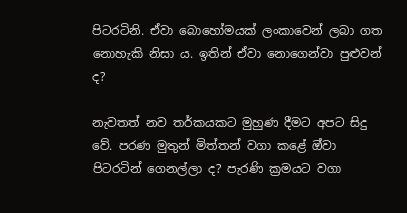පිටරටිනි. ඒවා බොහෝමයක් ලංකාවෙන් ලබා ගත නොහැකි නිසා ය. ඉතින් ඒවා නොගෙන්වා පුළුවන් ද?

නැවතත් නව තර්කයකට මුහුණ දීමට අපට සිදු වේ. පරණ මුතුන් මිත්තන් වගා කළේ ඔ්වා පිටරටින් ගෙනල්ලා ද? පැරණි ක්‍රමයට වගා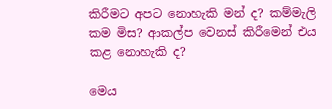කිරීමට අපට නොහැකි මන් ද? කම්මැලි කම මිස? ආකල්ප වෙනස් කිරීමෙන් එය කළ නොහැකි ද?

මෙය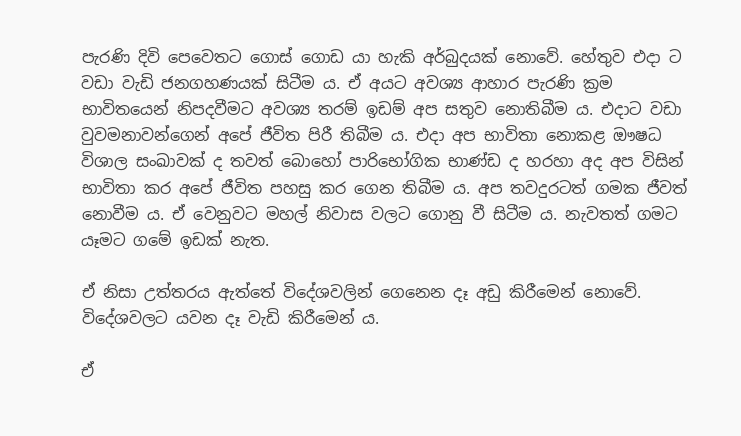පැරණි දිවි පෙවෙතට ගොස් ගොඩ යා හැකි අර්බුදයක් නොවේ. හේතුව එදා ට වඩා වැඩි ජනගහණයක් සිටීම ය. ඒ අයට අවශ්‍ය ආහාර පැරණි ක්‍රම භාවිතයෙන් නිපදවීමට අවශ්‍ය තරම් ඉඩම් අප සතුව නොතිබීම ය. එදාට වඩා වුවමනාවන්ගෙන් අපේ ජීවිත පිරී තිබීම ය. එදා අප භාවිතා නොකළ ඖෂධ විශාල සංඛාවක් ද තවත් බොහෝ පාරිභෝගික භාණ්ඩ ද හරහා අද අප විසින් භාවිතා කර අපේ ජීවිත පහසු කර ගෙන තිබීම ය. අප තවදුරටත් ගමක ජීවත් නොවීම ය. ඒ වෙනුවට මහල් නිවාස වලට ගොනු වී සිටීම ය. නැවතත් ගමට යෑමට ගමේ ඉඩක් නැත.

ඒ නිසා උත්තරය ඇත්තේ විදේශවලින් ගෙනෙන දෑ අඩු කිරීමෙන් නොවේ. විදේශවලට යවන දෑ වැඩි කිරීමෙන් ය.

ඒ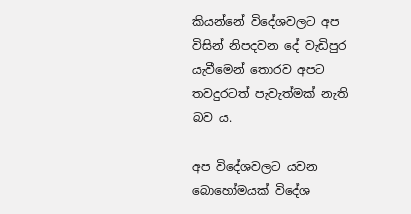කියන්නේ විදේශවලට අප විසින් නිපදවන දේ වැඩිපුර යැවීමෙන් තොරව අපට තවදුරටත් පැවැත්මක් නැති බව ය.

අප විදේශවලට යවන බොහෝමයක් විදේශ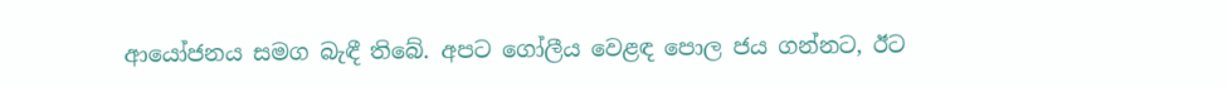ආයෝජනය සමග බැඳී තිබේ. අපට ගෝලීය වෙළඳ පොල ජය ගන්නට, ඊට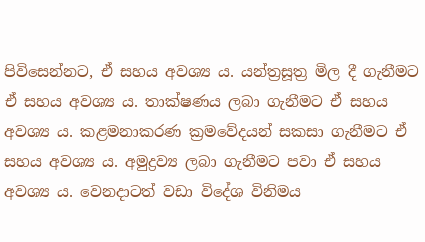පිවිසෙන්නට, ඒ සහය අවශ්‍ය ය. යන්ත්‍රසූත්‍ර මිල දී ගැනීමට ඒ සහය අවශ්‍ය ය. තාක්ෂණය ලබා ගැනීමට ඒ සහය අවශ්‍ය ය. කළමනාකරණ ක්‍රමවේදයන් සකසා ගැනීමට ඒ සහය අවශ්‍ය ය. අමුද්‍රව්‍ය ලබා ගැනීමට පවා ඒ සහය අවශ්‍ය ය. වෙනදාටත් වඩා විදේශ විනිමය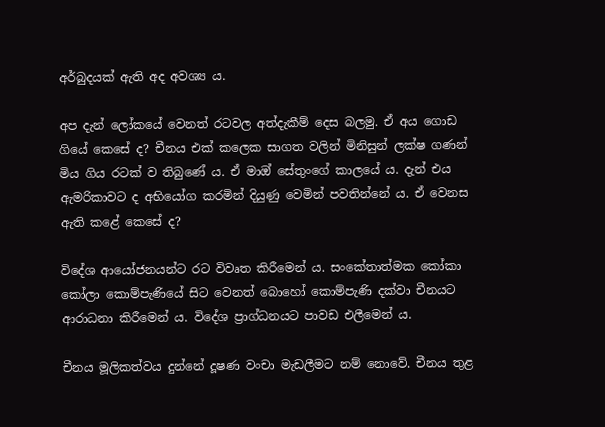අර්බුදයක් ඇති අද අවශ්‍ය ය.

අප දැන් ලෝකයේ වෙනත් රටවල අත්දැකීම් දෙස බලමු. ඒ අය ගොඩ ගියේ කෙසේ ද? චීනය එක් කලෙක සාගත වලින් මිනිසුන් ලක්ෂ ගණන් මිය ගිය රටක් ව තිබුණේ ය. ඒ මාඔ් සේතුංගේ කාලයේ ය. දැන් එය ඇමරිකාවට ද අභියෝග කරමින් දියුණු වෙමින් පවතින්නේ ය. ඒ වෙනස ඇති කළේ කෙසේ ද?

විදේශ ආයෝජනයන්ට රට විවෘත කිරීමෙන් ය. සංකේතාත්මක කෝකා කෝලා කොම්පැණියේ සිට වෙනත් බොහෝ කොම්පැණි දක්වා චීනයට ආරාධනා කිරීමෙන් ය. විදේශ ප්‍රාග්ධනයට පාවඩ එලීමෙන් ය.

චීනය මූලිකත්වය දුන්නේ දූෂණ වංචා මැඩලීමට නම් නොවේ. චීනය තුළ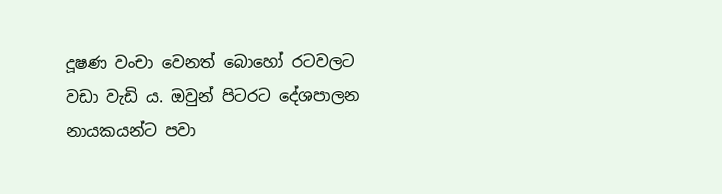දූෂණ වංචා වෙනත් බොහෝ රටවලට වඩා වැඩි ය. ඔවුන් පිටරට දේශපාලන නායකයන්ට පවා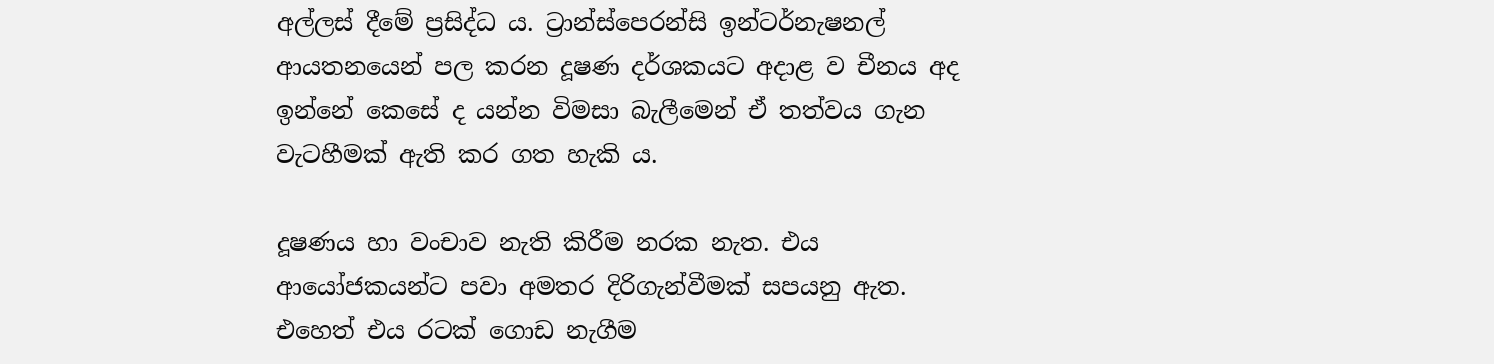අල්ලස් දීමේ ප්‍රසිද්ධ ය. ට්‍රාන්ස්පෙරන්සි ඉන්ටර්නැෂනල් ආයතනයෙන් පල කරන දූෂණ දර්ශකයට අදාළ ව චීනය අද ඉන්නේ කෙසේ ද යන්න විමසා බැලීමෙන් ඒ තත්වය ගැන වැටහීමක් ඇති කර ගත හැකි ය.

දූෂණය හා වංචාව නැති කිරීම නරක නැත. එය ආයෝජකයන්ට පවා අමතර දිරිගැන්වීමක් සපයනු ඇත. එහෙත් එය රටක් ගොඩ නැගීම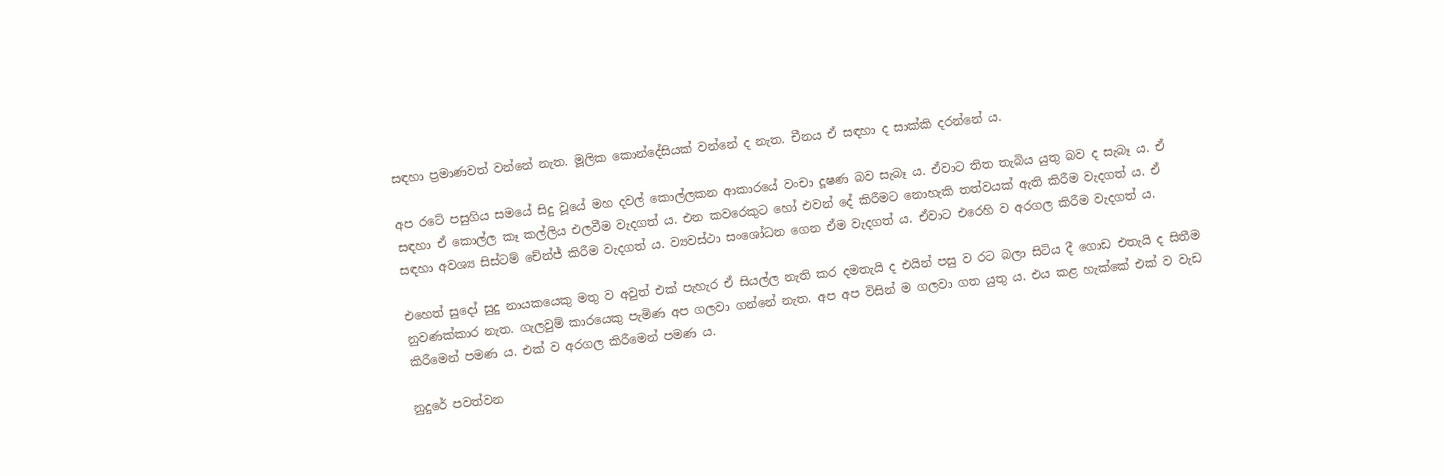සඳහා ප්‍රමාණවත් වන්නේ නැත. මූලික කොන්දේසියක් වන්නේ ද නැත. චීනය ඒ සඳහා ද සාක්කි දරන්නේ ය.

අප රටේ පසුගිය සමයේ සිදු වූයේ මහ දවල් කොල්ලකන ආකාරයේ වංචා දූෂණ බව සැබෑ ය. ඒවාට තිත තැබිය යුතු බව ද සැබෑ ය. ඒ සඳහා ඒ කොල්ල කෑ කල්ලිය එලවීම වැදගත් ය. එන කවරෙකුට හෝ එවන් දේ කිරීමට නොහැකි තත්වයක් ඇති කිරීම වැදගත් ය. ඒ සඳහා අවශ්‍ය සිස්ටම් චේන්ජ් කිරීම වැදගත් ය. ව්‍යවස්ථා සංශෝධන ගෙන ඒම වැදගත් ය. ඒවාට එරෙහි ව අරගල කිරීම වැදගත් ය.

එහෙත් සුදෝ සුදු නායකයෙකු මතු ව අවුත් එක් පැහැර ඒ සියල්ල නැති කර දමතැයි ද එයින් පසු ව රට බලා සිටිය දී ගොඩ එතැයි ද සිතීම නුවණක්කාර නැත. ගැලවුම් කාරයෙකු පැමිණ අප ගලවා ගන්නේ නැත. අප අප විසින් ම ගලවා ගත යුතු ය. එය කළ හැක්කේ එක් ව වැඩ කිරීමෙන් පමණ ය. එක් ව අරගල කිරීමෙන් පමණ ය.

නුදුරේ පවත්වන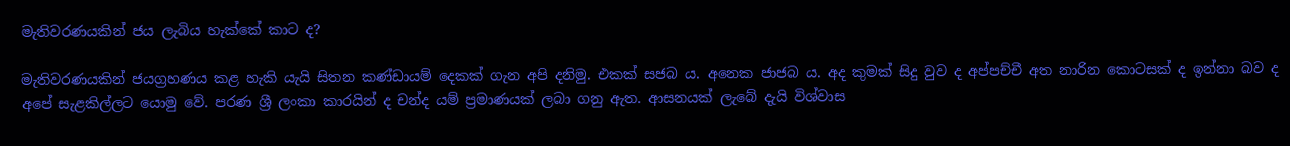මැතිවරණයකින් ජය ලැබිය හැක්කේ කාට ද?

මැතිවරණයකින් ජයග්‍රහණය කළ හැකි යැයි සිතන කණ්ඩායම් දෙකක් ගැන අපි දනිමු. එකක් සජබ ය. අනෙක ජාජබ ය. අද කුමක් සිදු වුව ද අප්පච්චී අත නාරින කොටසක් ද ඉන්නා බව ද අපේ සැළකිල්ලට යොමු වේ. පරණ ශ්‍රී ලංකා කාරයින් ද චන්ද යම් ප්‍රමාණයක් ලබා ගනු ඇත. ආසනයක් ලැබේ දැයි විශ්වාස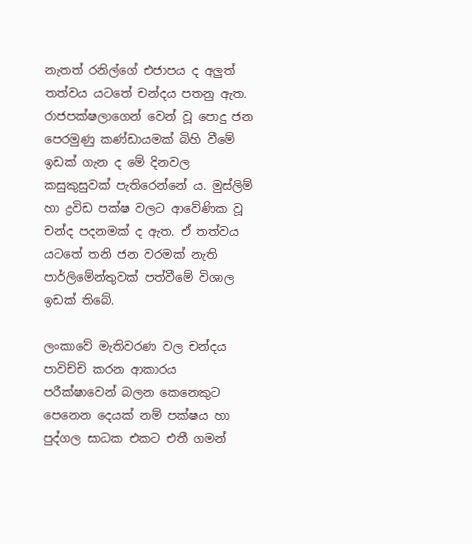නැතත් රනිල්ගේ එජාපය ද අලුත් තත්වය යටතේ චන්දය පතනු ඇත. රාජපක්ෂලාගෙන් වෙන් වූ පොදු ජන පෙරමුණු කණ්ඩායමක් බිහි වීමේ ඉඩක් ගැන ද මේ දිනවල කසුකුසුවක් පැතිරෙන්නේ ය. මුස්ලිම් හා ද්‍රවිඩ පක්ෂ වලට ආවේණික වූ චන්ද පදනමක් ද ඇත. ඒ තත්වය යටතේ තනි ජන වරමක් නැති පාර්ලිමේන්තුවක් පත්වීමේ විශාල ඉඩක් තිබේ.

ලංකාවේ මැතිවරණ වල චන්දය පාවිච්චි කරන ආකාරය පරීක්ෂාවෙන් බලන කෙනෙකුට පෙනෙන දෙයක් නම් පක්ෂය හා පුද්ගල සාධක එකට එතී ගමන්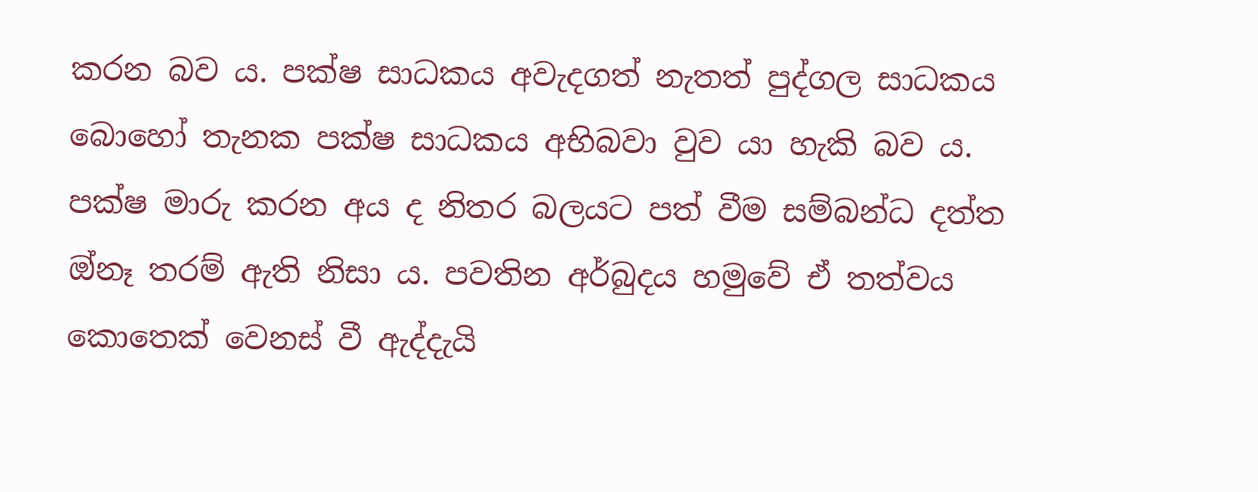කරන බව ය. පක්ෂ සාධකය අවැදගත් නැතත් පුද්ගල සාධකය බොහෝ තැනක පක්ෂ සාධකය අභිබවා වුව යා හැකි බව ය. පක්ෂ මාරු කරන අය ද නිතර බලයට පත් වීම සම්බන්ධ දත්ත ඔ්නෑ තරම් ඇති නිසා ය. පවතින අර්බුදය හමුවේ ඒ තත්වය කොතෙක් වෙනස් වී ඇද්දැයි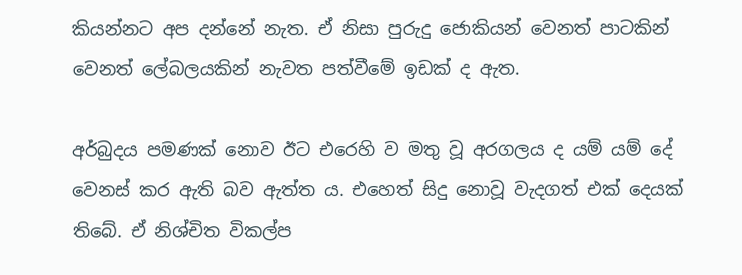කියන්නට අප දන්නේ නැත. ඒ නිසා පුරුදු ජොකියන් වෙනත් පාටකින් වෙනත් ‌ලේබලයකින් නැවත පත්වීමේ ඉඩක් ද ඇත.

අර්බුදය පමණක් නොව ඊට එරෙහි ව මතු වූ අරගලය ද යම් යම් දේ වෙනස් කර ඇති බව ඇත්ත ය. එහෙත් සිදු නොවූ වැදගත් එක් දෙයක් තිබේ. ඒ නිශ්චිත විකල්ප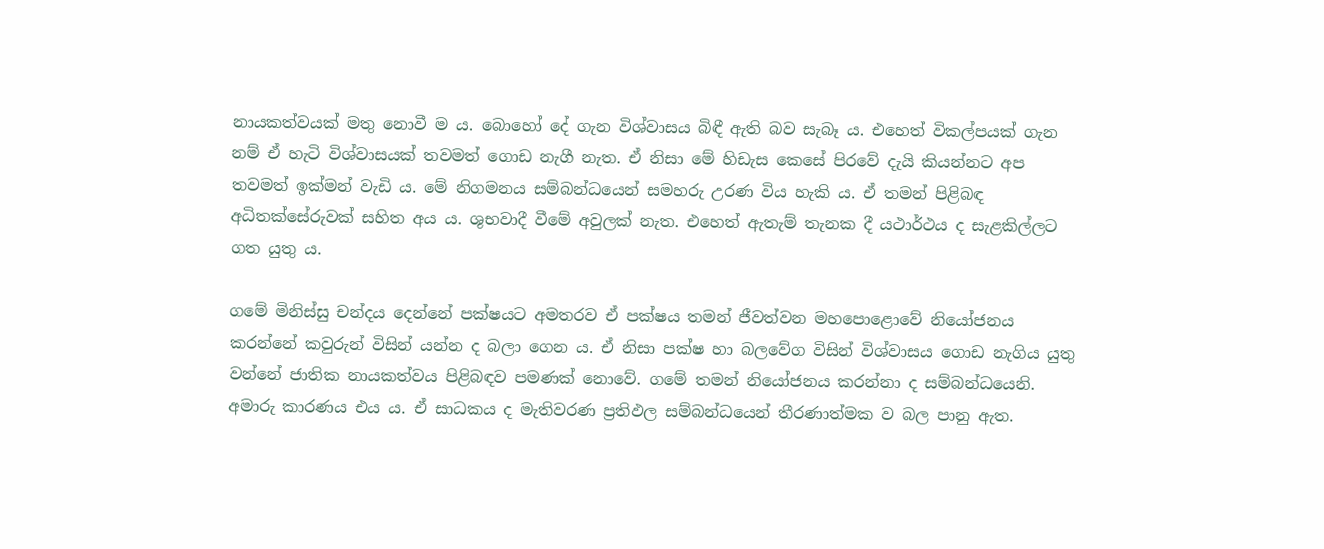නායකත්වයක් මතු නොවී ම ය. බොහෝ දේ ගැන විශ්වාසය බිඳී ඇති බව සැබෑ ය. එහෙත් විකල්පයක් ගැන නම් ඒ හැටි විශ්වාසයක් තවමත් ගොඩ නැගී නැත. ඒ නිසා මේ හිඩැස කෙසේ පිරවේ දැයි කියන්නට අප තවමත් ඉක්මන් වැඩි ය. මේ නිගමනය සම්බන්ධයෙන් සමහරු උරණ විය හැකි ය. ඒ තමන් පිළිබඳ අධිතක්සේරුවක් සහිත අය ය. ශුභවාදී වීමේ අවුලක් නැත. එහෙත් ඇතැම් තැනක දී යථාර්ථය ද සැළකිල්ලට ගත යුතු ය.

ගමේ මිනිස්සු චන්දය දෙන්නේ පක්ෂයට අමතරව ඒ පක්ෂය තමන් ජීවත්වන මහපොළොවේ නියෝජනය කරන්නේ කවුරුන් විසින් යන්න ද බලා ගෙන ය. ඒ නිසා පක්ෂ හා බලවේග විසින් විශ්වාසය ගොඩ නැගිය යුතු වන්නේ ජාතික නායකත්වය පිළිබඳව පමණක් නොවේ. ගමේ තමන් නියෝජනය කරන්නා ද සම්බන්ධයෙනි. අමාරු කාරණය එය ය. ඒ සාධකය ද මැතිවරණ ප්‍රතිඵල සම්බන්ධයෙන් තීරණාත්මක ව බල පානු ඇත.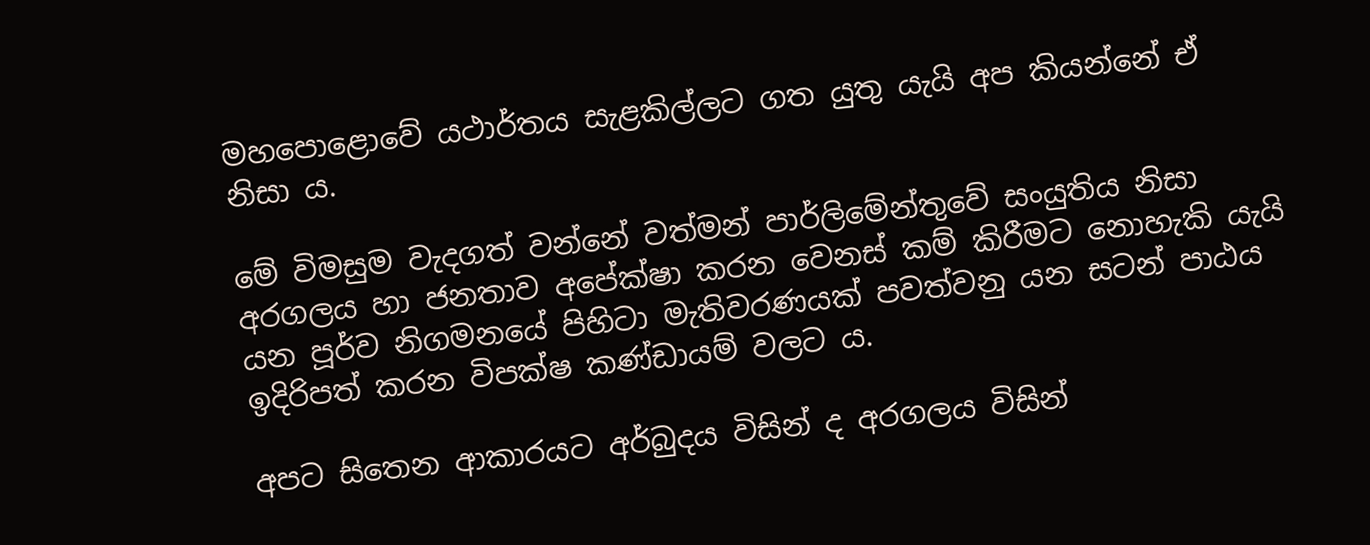මහපොළොවේ යථාර්තය සැළකිල්ලට ගත යුතු යැයි අප කියන්නේ ඒ නිසා ය.

මේ විමසුම වැදගත් වන්නේ වත්මන් පාර්ලිමේන්තුවේ සංයුතිය නිසා අරගලය හා ජනතාව අපේක්ෂා කරන වෙනස් කම් කිරීමට නොහැකි යැයි යන පූර්ව නිගමනයේ පිහිටා මැතිවරණයක් පවත්වනු යන සටන් පාඨය ඉදිරිපත් කරන විපක්ෂ කණ්ඩායම් වලට ය.

අපට සිතෙන ආකාරයට අර්බුදය විසින් ද අරගලය විසින්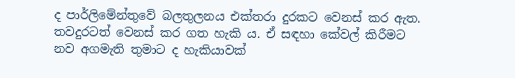ද පාර්ලිමේන්තුවේ බලතුලනය එක්තරා දුරකට වෙනස් කර ඇත. තවදුරටත් වෙනස් කර ගත හැකි ය. ඒ සඳහා කේවල් කිරීමට නව අගමැති තුමාට ද හැකියාවක්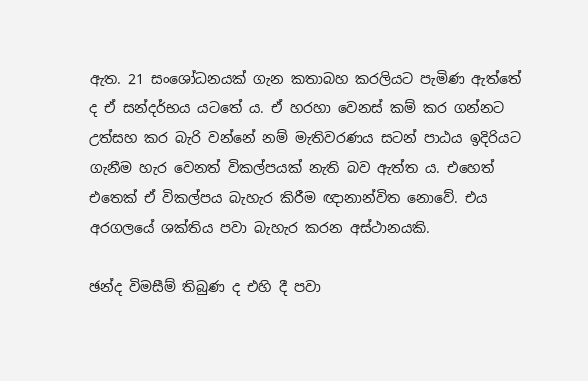ඇත. 21 සංශෝධනයක් ගැන කතාබහ කරලියට පැමිණ ඇත්තේ ද ඒ සන්දර්භය යටතේ ය. ඒ හරහා වෙනස් කම් කර ගන්නට උත්සහ කර බැරි වන්නේ නම් මැතිවරණය සටන් පාඨය ඉදිරියට ගැනීම හැර වෙනත් විකල්පයක් නැති බව ඇත්ත ය. එහෙත් එතෙක් ඒ විකල්පය බැහැර කිරීම ඥානාන්විත නොවේ. එය අරගලයේ ශක්තිය පවා බැහැර කරන අස්ථානයකි.

ඡන්ද විමසීම් තිබුණ ද එහි දී පවා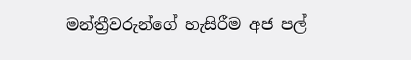මන්ත්‍රීවරුන්ගේ හැසිරීම අජ පල්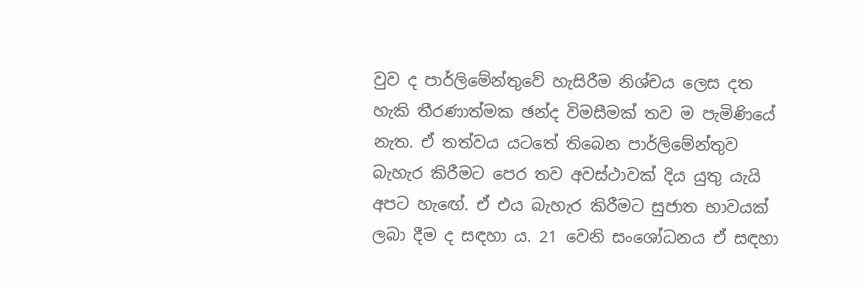වුව ද පාර්ලිමේන්තුවේ හැසිරීම නිශ්චය ලෙස දත හැකි තීරණාත්මක ඡන්ද විමසීමක් තව ම පැමිණියේ නැත. ඒ තත්වය යටතේ තිබෙන පාර්ලිමේන්තුව බැහැර කිරීමට පෙර තව අවස්ථාවක් දිය යුතු යැයි අපට හැඟේ. ඒ එය බැහැර කිරීමට සුජාත භාවයක් ලබා දීම ද සඳහා ය. 21 වෙනි සංශෝධනය ඒ සඳහා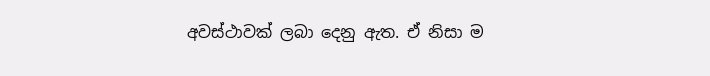අවස්ථාවක් ලබා දෙනු ඇත. ඒ නිසා ම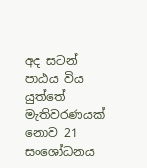අද සටන් පාඨය විය යුත්තේ මැතිවරණයක් නොව 21 සංශෝධනය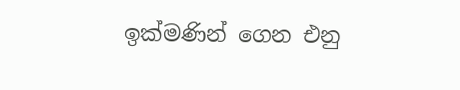ඉක්මණින් ගෙන එනු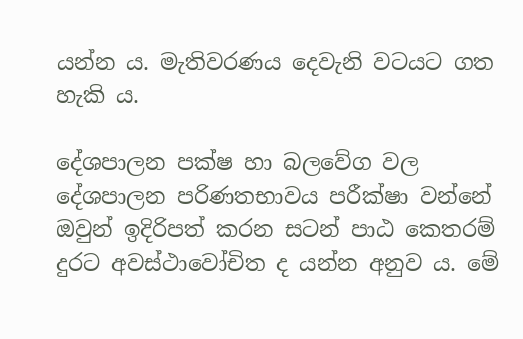යන්න ය. මැතිවරණය දෙවැනි වටයට ගත හැකි ය.

දේශපාලන පක්ෂ හා බලවේග වල දේශපාලන පරිණතභාවය පරීක්ෂා වන්නේ ඔවුන් ඉදිරිපත් කරන සටන් පාඨ කෙතරම් දුරට අවස්ථාවෝචිත ද යන්න අනුව ය. මේ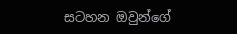සටහන ඔවුන්ගේ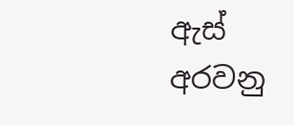ඇස් අරවනු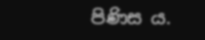පිණිස ය.